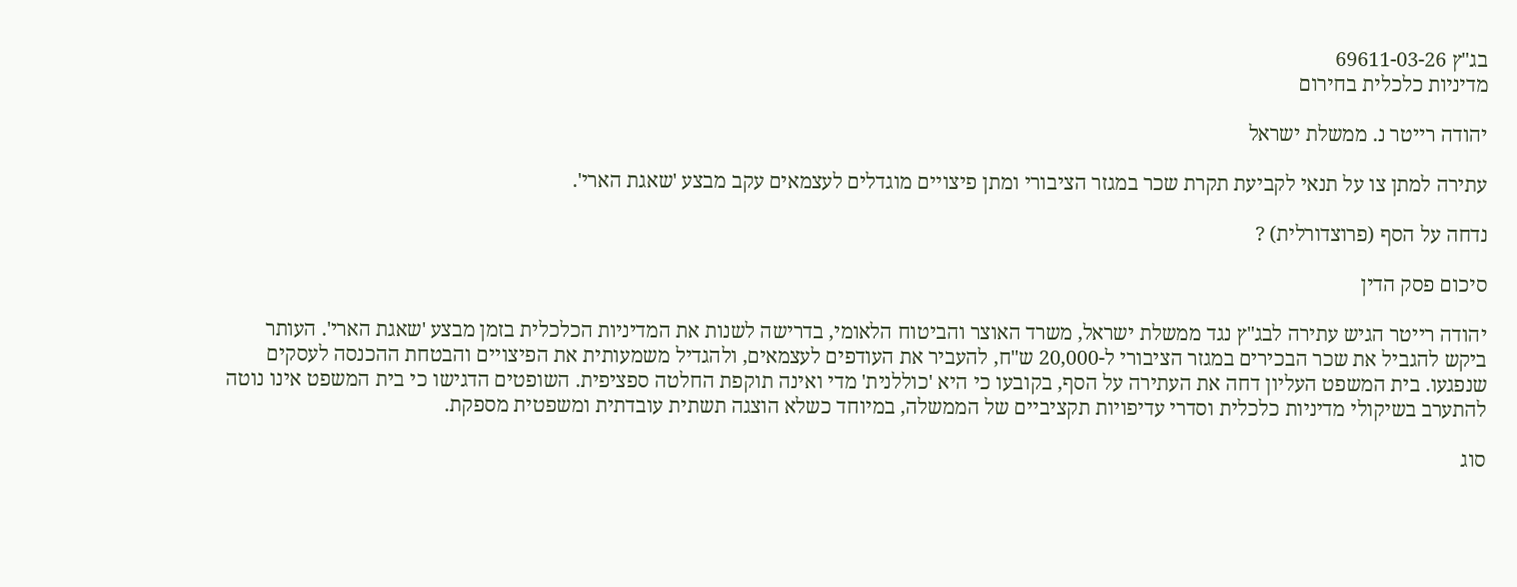בג"ץ 69611-03-26
מדיניות כלכלית בחירום

יהודה רייטר נ. ממשלת ישראל

עתירה למתן צו על תנאי לקביעת תקרת שכר במגזר הציבורי ומתן פיצויים מוגדלים לעצמאים עקב מבצע 'שאגת הארי'.

נדחה על הסף (פרוצדורלית) ?

סיכום פסק הדין

יהודה רייטר הגיש עתירה לבג"ץ נגד ממשלת ישראל, משרד האוצר והביטוח הלאומי, בדרישה לשנות את המדיניות הכלכלית בזמן מבצע 'שאגת הארי'. העותר ביקש להגביל את שכר הבכירים במגזר הציבורי ל-20,000 ש"ח, להעביר את העודפים לעצמאים, ולהגדיל משמעותית את הפיצויים והבטחת ההכנסה לעסקים שנפגעו. בית המשפט העליון דחה את העתירה על הסף, בקובעו כי היא 'כוללנית' מדי ואינה תוקפת החלטה ספציפית. השופטים הדגישו כי בית המשפט אינו נוטה להתערב בשיקולי מדיניות כלכלית וסדרי עדיפויות תקציביים של הממשלה, במיוחד כשלא הוצגה תשתית עובדתית ומשפטית מספקת.

סוג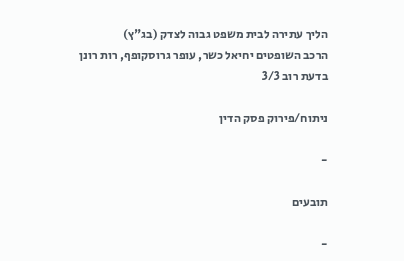הליך עתירה לבית משפט גבוה לצדק (בג"ץ)
הרכב השופטים יחיאל כשר, עופר גרוסקופף, רות רונן
בדעת רוב 3/3

ניתוח/פירוק פסק הדין

-

תובעים

-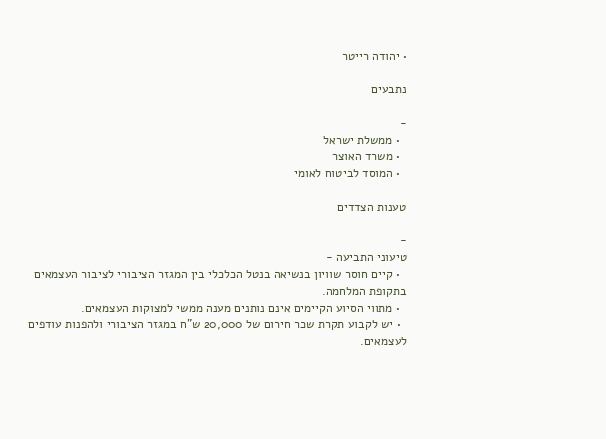• יהודה רייטר

נתבעים

-
  • ממשלת ישראל
  • משרד האוצר
  • המוסד לביטוח לאומי

טענות הצדדים

-
טיעוני התביעה -
  • קיים חוסר שוויון בנשיאה בנטל הכלכלי בין המגזר הציבורי לציבור העצמאים בתקופת המלחמה.
  • מתווי הסיוע הקיימים אינם נותנים מענה ממשי למצוקות העצמאים.
  • יש לקבוע תקרת שכר חירום של 20,000 ש"ח במגזר הציבורי ולהפנות עודפים לעצמאים.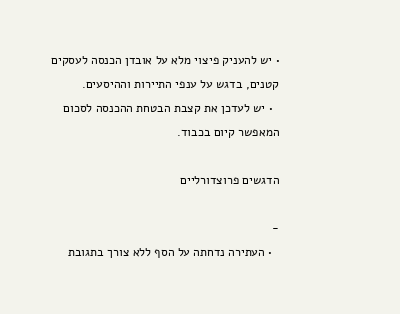• יש להעניק פיצוי מלא על אובדן הכנסה לעסקים קטנים, בדגש על ענפי התיירות וההיסעים.
  • יש לעדכן את קצבת הבטחת ההכנסה לסכום המאפשר קיום בכבוד.

הדגשים פרוצדורליים

-
  • העתירה נדחתה על הסף ללא צורך בתגובת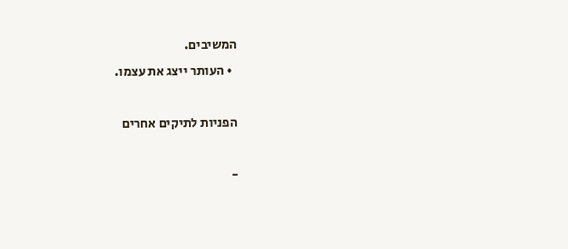המשיבים.
  • העותר ייצג את עצמו.

הפניות לתיקים אחרים

-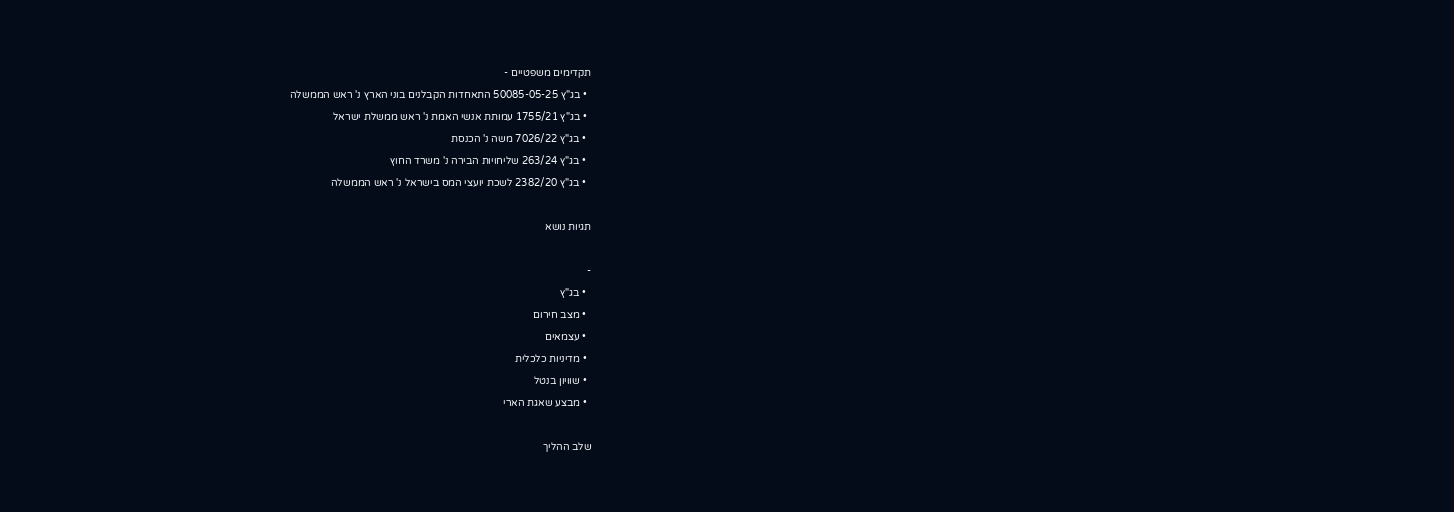תקדימים משפטיים -
  • בג"ץ 50085-05-25 התאחדות הקבלנים בוני הארץ נ' ראש הממשלה
  • בג"ץ 1755/21 עמותת אנשי האמת נ' ראש ממשלת ישראל
  • בג"ץ 7026/22 משה נ' הכנסת
  • בג"ץ 263/24 שליחויות הבירה נ' משרד החוץ
  • בג"ץ 2382/20 לשכת יועצי המס בישראל נ' ראש הממשלה

תגיות נושא

-
  • בג"ץ
  • מצב חירום
  • עצמאים
  • מדיניות כלכלית
  • שוויון בנטל
  • מבצע שאגת הארי

שלב ההליך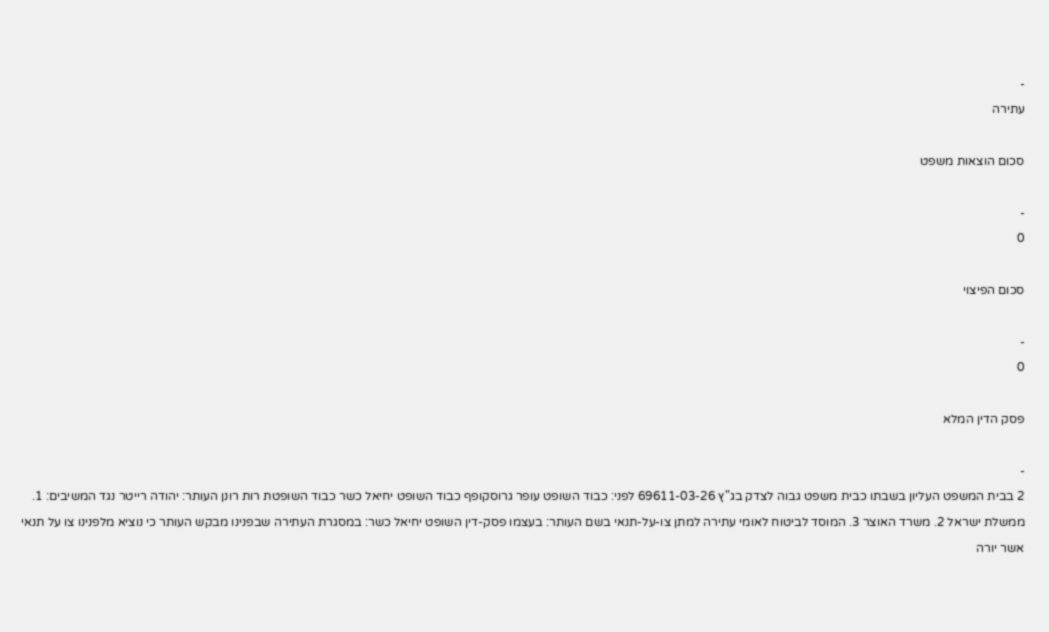-
עתירה

סכום הוצאות משפט

-
0

סכום הפיצוי

-
0

פסק הדין המלא

-
2 בבית המשפט העליון בשבתו כבית משפט גבוה לצדק בג"ץ 69611-03-26 לפני: כבוד השופט עופר גרוסקופף כבוד השופט יחיאל כשר כבוד השופטת רות רונן העותר: יהודה רייטר נגד המשיבים: 1. ממשלת ישראל 2. משרד האוצר 3. המוסד לביטוח לאומי עתירה למתן צו-על-תנאי בשם העותר: בעצמו פסק-דין השופט יחיאל כשר: במסגרת העתירה שבפנינו מבקש העותר כי נוציא מלפנינו צו על תנאי אשר יורה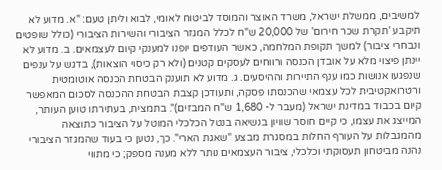למשיבים, ממשלת ישראל, משרד האוצר והמוסד לביטוח לאומי, לבוא וליתן טעם: "א. מדוע לא תיקבע 'תקרת שכר חירום' של 20,000 ש"ח לכלל המגזר הציבורי והשירות הציבורי (כולל שופטים ונבחרי ציבור) למשך תקופת המלחמה, כאשר העודפים יופנו למענקי קיום לעצמאים. ב. מדוע לא יינתן פיצוי מלא על אובדן הכנסה ורווחים לעסקים קטנים (ולא רק כיסוי הוצאות), בדגש על ענפים שנפגעו אנושות כמו ענף התיירות וההיסעים. ג. מדוע לא תוענק הבטחת הכנסה אוטומטית ורטרואקטיבית לכל עצמאי שהכנסתו פסקה, ותעודכן קצבת הבטחת ההכנסה לסכום המאפשר קיום בכבוד במדינת ישראל (מעבר ל- 1,680 ש"ח המבזים)". בתמצית, בעתירתו טוען העותר, המייצג את עצמו, כי קיים חוסר שוויון בנשיאה בנטל הכלכלי המוטל על הציבור כתוצאה מהמגבלות על העורף החלות במסגרת מבצע "שאגת הארי". כך, נטען כי בעוד שהמגזר הציבורי נהנה מביטחון תעסוקתי וכלכלי, ציבור העצמאים נותר ללא מענה מספק; כי מתווי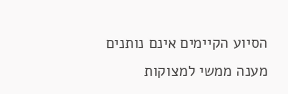הסיוע הקיימים אינם נותנים מענה ממשי למצוקות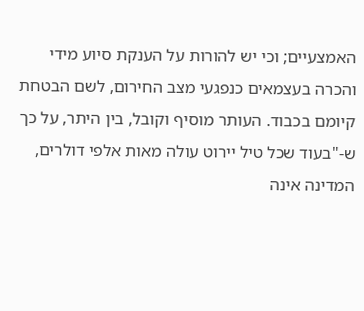האמצעיים; וכי יש להורות על הענקת סיוע מידי והכרה בעצמאים כנפגעי מצב החירום, לשם הבטחת קיומם בכבוד. העותר מוסיף וקובל, בין היתר, על כך ש-"בעוד שכל טיל יירוט עולה מאות אלפי דולרים, המדינה אינה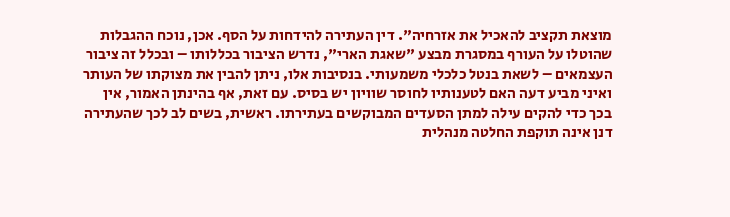מוצאת תקציב להאכיל את אזרחיה". דין העתירה להידחות על הסף. אכן, נוכח ההגבלות שהוטלו על העורף במסגרת מבצע "שאגת הארי", נדרש הציבור בכללותו – ובכלל זה ציבור העצמאים – לשאת בנטל כלכלי משמעותי. בנסיבות אלו, ניתן להבין את מצוקתו של העותר ואיני מביע דעה האם לטענותיו לחוסר שוויון יש בסיס. עם זאת, אף בהינתן האמור, אין בכך כדי להקים עילה למתן הסעדים המבוקשים בעתירתו. ראשית, בשים לב לכך שהעתירה דנן אינה תוקפת החלטה מנהלית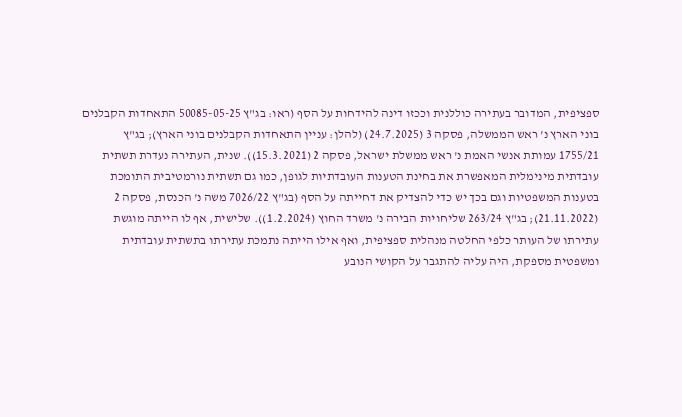ספציפית, המדובר בעתירה כוללנית וככזו דינה להידחות על הסף (ראו: בג"ץ 50085-05-25 התאחדות הקבלנים בוני הארץ נ' ראש הממשלה, פסקה 3 (24.7.2025) (להלן: עניין התאחדות הקבלנים בוני הארץ); בג"ץ 1755/21 עמותת אנשי האמת נ' ראש ממשלת ישראל, פסקה 2 (15.3.2021)). שנית, העתירה נעדרת תשתית עובדתית מינימלית המאפשרת את בחינת הטענות העובדתיות לגופן, כמו גם תשתית נורמטיבית התומכת בטענות המשפטיות וגם בכך יש כדי להצדיק את דחייתה על הסף (בג"ץ 7026/22 משה נ' הכנסת, פסקה 2 (21.11.2022); בג"ץ 263/24 שליחויות הבירה נ' משרד החוץ (1.2.2024)). שלישית, אף לו הייתה מוגשת עתירתו של העותר כלפי החלטה מנהלית ספציפית, ואף אילו הייתה נתמכת עתירתו בתשתית עובדתית ומשפטית מספקת, היה עליה להתגבר על הקושי הנובע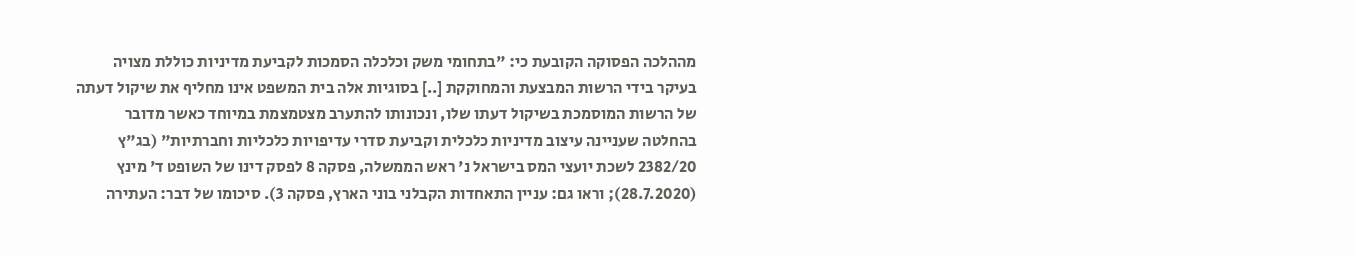מההלכה הפסוקה הקובעת כי: "בתחומי משק וכלכלה הסמכות לקביעת מדיניות כוללת מצויה בעיקר בידי הרשות המבצעת והמחוקקת [..] בסוגיות אלה בית המשפט אינו מחליף את שיקול דעתה של הרשות המוסמכת בשיקול דעתו שלו, ונכונותו להתערב מצטמצמת במיוחד כאשר מדובר בהחלטה שעניינה עיצוב מדיניות כלכלית וקביעת סדרי עדיפויות כלכליות וחברתיות" (בג"ץ 2382/20 לשכת יועצי המס בישראל נ' ראש הממשלה, פסקה 8 לפסק דינו של השופט ד' מינץ (28.7.2020); וראו גם: עניין התאחדות הקבלני בוני הארץ, פסקה 3). סיכומו של דבר: העתירה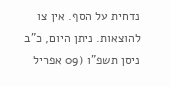נדחית על הסף. אין צו להוצאות. ניתן היום, כ"ב ניסן תשפ"ו (09 אפריל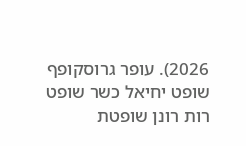2026). עופר גרוסקופף שופט יחיאל כשר שופט רות רונן שופטת